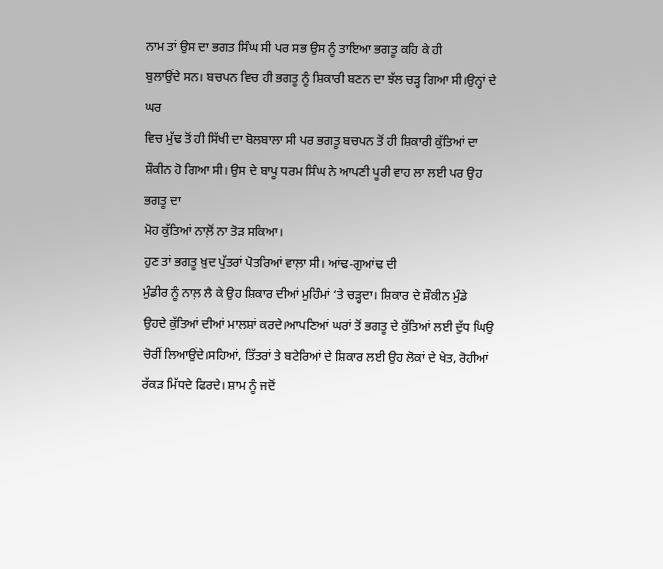ਨਾਮ ਤਾਂ ਉਸ ਦਾ ਭਗਤ ਸਿੰਘ ਸੀ ਪਰ ਸਭ ਉਸ ਨੂੰ ਤਾਇਆ ਭਗਤੂ ਕਹਿ ਕੇ ਹੀ
ਬੁਲਾਉਂਦੇ ਸਨ। ਬਚਪਨ ਵਿਚ ਹੀ ਭਗਤੂ ਨੂੰ ਸ਼ਿਕਾਰੀ ਬਣਨ ਦਾ ਝੱਲ ਚੜ੍ਹ ਗਿਆ ਸੀ।ਉਨ੍ਹਾਂ ਦੇ ਘਰ
ਵਿਚ ਮੁੱਢ ਤੋਂ ਹੀ ਸਿੱਖੀ ਦਾ ਬੋਲਬਾਲਾ ਸੀ ਪਰ ਭਗਤੂ ਬਚਪਨ ਤੋਂ ਹੀ ਸ਼ਿਕਾਰੀ ਕੁੱਤਿਆਂ ਦਾ
ਸ਼ੌਕੀਨ ਹੋ ਗਿਆ ਸੀ। ਉਸ ਦੇ ਬਾਪੂ ਧਰਮ ਸਿੰਘ ਨੇ ਆਪਣੀ ਪੂਰੀ ਵਾਹ ਲਾ ਲਈ ਪਰ ਉਹ ਭਗਤੂ ਦਾ
ਮੋਹ ਕੁੱਤਿਆਂ ਨਾਲ਼ੋਂ ਨਾ ਤੋੜ ਸਕਿਆ।
ਹੁਣ ਤਾਂ ਭਗਤੂ ਖ਼ੁਦ ਪੁੱਤਰਾਂ ਪੋਤਰਿਆਂ ਵਾਲ਼ਾ ਸੀ। ਆਂਢ-ਗੁਆਂਢ ਦੀ
ਮੁੰਡੀਰ ਨੂੰ ਨਾਲ਼ ਲੈ ਕੇ ਉਹ ਸ਼ਿਕਾਰ ਦੀਆਂ ਮੁਹਿੰਮਾਂ ‘ਤੇ ਚੜ੍ਹਦਾ। ਸ਼ਿਕਾਰ ਦੇ ਸ਼ੌਕੀਨ ਮੁੰਡੇ
ਉਹਦੇ ਕੁੱਤਿਆਂ ਦੀਆਂ ਮਾਲਸ਼ਾਂ ਕਰਦੇ।ਆਪਣਿਆਂ ਘਰਾਂ ਤੋਂ ਭਗਤੂ ਦੇ ਕੁੱਤਿਆਂ ਲਈ ਦੁੱਧ ਘਿਉ
ਚੋਰੀਂ ਲਿਆਉਂਦੇ।ਸਹਿਆਂ, ਤਿੱਤਰਾਂ ਤੇ ਬਟੇਰਿਆਂ ਦੇ ਸ਼ਿਕਾਰ ਲਈ ਉਹ ਲੋਕਾਂ ਦੇ ਖੇਤ, ਰੋਹੀਆਂ
ਰੱਕੜ ਮਿੱਧਦੇ ਫਿਰਦੇ। ਸ਼ਾਮ ਨੂੰ ਜਦੋਂ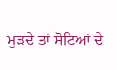ਮੁੜਦੇ ਤਾਂ ਸੋਟਿਆਂ ਦੇ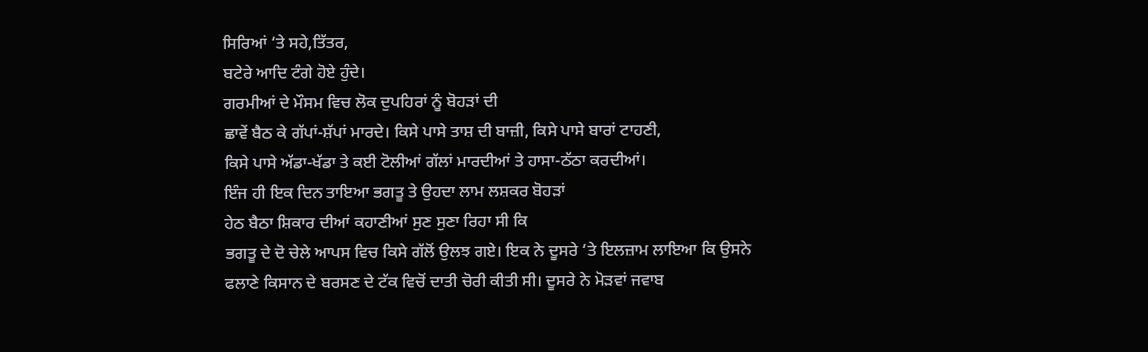ਸਿਰਿਆਂ ‘ਤੇ ਸਹੇ,ਤਿੱਤਰ,
ਬਟੇਰੇ ਆਦਿ ਟੰਗੇ ਹੋਏ ਹੁੰਦੇ।
ਗਰਮੀਆਂ ਦੇ ਮੌਸਮ ਵਿਚ ਲੋਕ ਦੁਪਹਿਰਾਂ ਨੂੰ ਬੋਹੜਾਂ ਦੀ
ਛਾਵੇਂ ਬੈਠ ਕੇ ਗੱਪਾਂ-ਸ਼ੱਪਾਂ ਮਾਰਦੇ। ਕਿਸੇ ਪਾਸੇ ਤਾਸ਼ ਦੀ ਬਾਜ਼ੀ, ਕਿਸੇ ਪਾਸੇ ਬਾਰਾਂ ਟਾਹਣੀ,
ਕਿਸੇ ਪਾਸੇ ਅੱਡਾ-ਖੱਡਾ ਤੇ ਕਈ ਟੋਲੀਆਂ ਗੱਲਾਂ ਮਾਰਦੀਆਂ ਤੇ ਹਾਸਾ-ਠੱਠਾ ਕਰਦੀਆਂ।
ਇੰਜ ਹੀ ਇਕ ਦਿਨ ਤਾਇਆ ਭਗਤੂ ਤੇ ਉਹਦਾ ਲਾਮ ਲਸ਼ਕਰ ਬੋਹੜਾਂ
ਹੇਠ ਬੈਠਾ ਸ਼ਿਕਾਰ ਦੀਆਂ ਕਹਾਣੀਆਂ ਸੁਣ ਸੁਣਾ ਰਿਹਾ ਸੀ ਕਿ
ਭਗਤੂ ਦੇ ਦੋ ਚੇਲੇ ਆਪਸ ਵਿਚ ਕਿਸੇ ਗੱਲੋਂ ਉਲਝ ਗਏ। ਇਕ ਨੇ ਦੂਸਰੇ ‘ਤੇ ਇਲਜ਼ਾਮ ਲਾਇਆ ਕਿ ਉਸਨੇ
ਫਲਾਣੇ ਕਿਸਾਨ ਦੇ ਬਰਸਣ ਦੇ ਟੱਕ ਵਿਚੋਂ ਦਾਤੀ ਚੋਰੀ ਕੀਤੀ ਸੀ। ਦੂਸਰੇ ਨੇ ਮੋੜਵਾਂ ਜਵਾਬ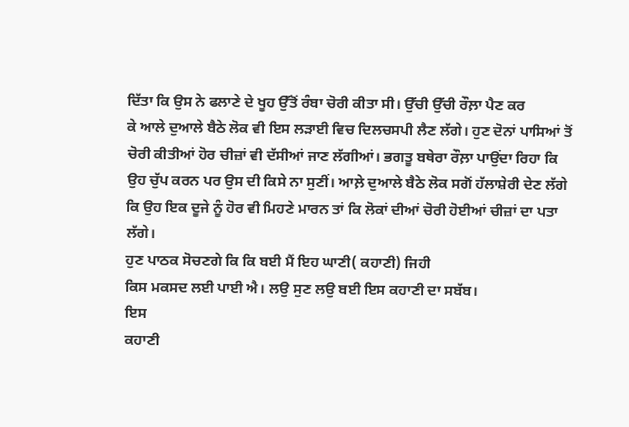ਦਿੱਤਾ ਕਿ ਉਸ ਨੇ ਫਲਾਣੇ ਦੇ ਖੂਹ ਉੱਤੋਂ ਰੰਬਾ ਚੋਰੀ ਕੀਤਾ ਸੀ। ਉੱਚੀ ਉੱਚੀ ਰੌਲ਼ਾ ਪੈਣ ਕਰ
ਕੇ ਆਲੇ ਦੁਆਲੇ ਬੈਠੇ ਲੋਕ ਵੀ ਇਸ ਲੜਾਈ ਵਿਚ ਦਿਲਚਸਪੀ ਲੈਣ ਲੱਗੇ। ਹੁਣ ਦੋਨਾਂ ਪਾਸਿਆਂ ਤੋਂ
ਚੋਰੀ ਕੀਤੀਆਂ ਹੋਰ ਚੀਜ਼ਾਂ ਵੀ ਦੱਸੀਆਂ ਜਾਣ ਲੱਗੀਆਂ। ਭਗਤੂ ਬਥੇਰਾ ਰੌਲ਼ਾ ਪਾਉਂਦਾ ਰਿਹਾ ਕਿ
ਉਹ ਚੁੱਪ ਕਰਨ ਪਰ ਉਸ ਦੀ ਕਿਸੇ ਨਾ ਸੁਣੀਂ। ਆਲ਼ੇ ਦੁਆਲੇ ਬੈਠੇ ਲੋਕ ਸਗੋਂ ਹੱਲਾਸ਼ੇਰੀ ਦੇਣ ਲੱਗੇ
ਕਿ ਉਹ ਇਕ ਦੂਜੇ ਨੂੰ ਹੋਰ ਵੀ ਮਿਹਣੇ ਮਾਰਨ ਤਾਂ ਕਿ ਲੋਕਾਂ ਦੀਆਂ ਚੋਰੀ ਹੋਈਆਂ ਚੀਜ਼ਾਂ ਦਾ ਪਤਾ
ਲੱਗੇ।
ਹੁਣ ਪਾਠਕ ਸੋਚਣਗੇ ਕਿ ਕਿ ਬਈ ਮੈਂ ਇਹ ਘਾਣੀ( ਕਹਾਣੀ) ਜਿਹੀ
ਕਿਸ ਮਕਸਦ ਲਈ ਪਾਈ ਐ। ਲਉ ਸੁਣ ਲਉ ਬਈ ਇਸ ਕਹਾਣੀ ਦਾ ਸਬੱਬ।
ਇਸ
ਕਹਾਣੀ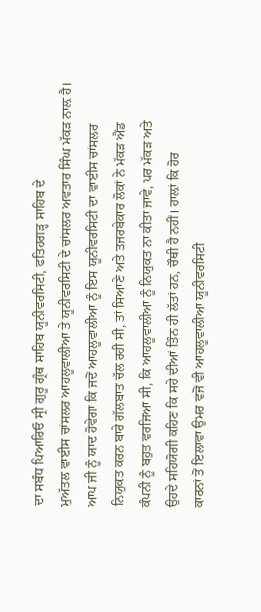ਦਾ ਸਬੰਧ ਪਿਆਰਿਓ ਸ੍ਰੀ ਗੁਰੂ ਗ੍ਰੰਥ ਸਾਹਿਬ ਯੂਨੀਵਰਸਿਟੀ, ਫਤਿਹਗੜ੍ਹ ਸਾਹਿਬ ਦੇ
ਮੁਅੱਤਲ ਵਾਈਸ ਚਾਂਸਲਰ ਆਹਲੂਵਾਲੀਆ ਤੇ ਯੂਨੀਵਰਸਿਟੀ ਦੇ ਚਾਂਸਲਰ ਅਵਤਾਰ ਸਿੰਘ ਮੱਕੜ ਨਾਲ਼ ਹੈ।
ਆਪ ਜੀ ਨੂੰ ਯਾਦ ਹੋਵੇਗਾ ਕਿ ਜਦੋਂ ਆਹਲੂਵਾਲੀਆ ਨੂੰ ਇਸ ਯੂਨੀਵਰਸਿਟੀ ਦਾ ਵਾਈਸ ਚਾਂਸਲਰ
ਨਿਯੁਕਤ ਕਰਨ ਬਾਰੇ ਗੱਲਬਾਤ ਚੱਲ ਰਹੀ ਸੀ, ਤਾਂ ਸਿਆਣੇ ਅਤੇ ਤਜਰਬੇਕਾਰ ਲੋਕਾਂ ਨੇ ਮੱਕੜ ਐਂਡ
ਕੰਪਨੀ ਨੂੰ ਬਹੁਤ ਵਰਜਿਆ ਸੀ, ਕਿ ਆਹਲੂਵਾਲੀਆ ਨੂੰ ਨਿਯੁਕਤ ਨਾ ਕੀਤਾ ਜਾਵੇ, ਪਰ ਮੱਕੜ ਅਤੇ
ਉਹਦੇ ਸਹਿਯੋਗੀ ਕਹਿਣ ਕਿ ਸਹੇ ਦੀਆਂ ਤਿੰਨ ਹੀ ਲੱਤਾਂ ਹਨ, ਚੌਥੀ ਹੈ ਨਹੀਂ। ਹਾਲ਼ਾਂ ਕਿ ਹੋਰ
ਕਾਰਨਾਂ ਤੋਂ ਇਲਾਵਾ ਉਮਰ ਵਜੋਂ ਵੀ ਆਹਲੂਵਾਲੀਆ ਯੂਨੀਵਰਸਿਟੀ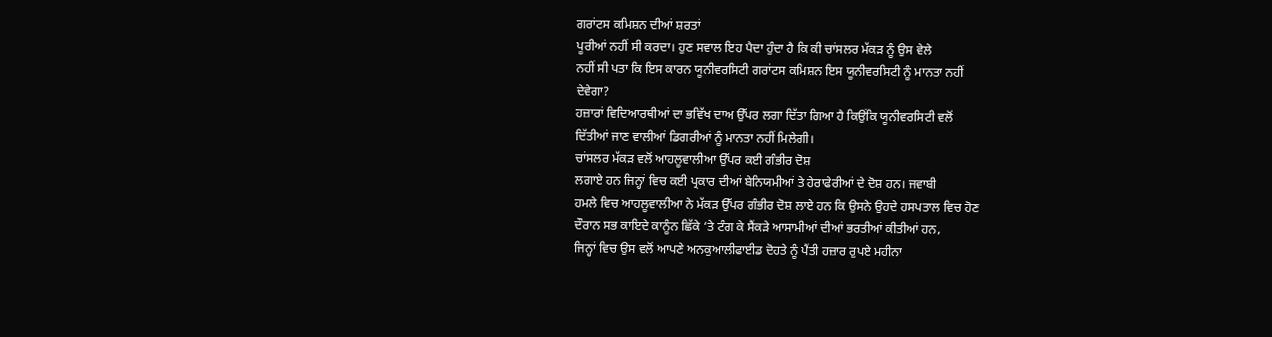ਗਰਾਂਟਸ ਕਮਿਸ਼ਨ ਦੀਆਂ ਸ਼ਰਤਾਂ
ਪੂਰੀਆਂ ਨਹੀਂ ਸੀ ਕਰਦਾ। ਹੁਣ ਸਵਾਲ ਇਹ ਪੈਦਾ ਹੁੰਦਾ ਹੈ ਕਿ ਕੀ ਚਾਂਸਲਰ ਮੱਕੜ ਨੂੰ ਉਸ ਵੇਲੇ
ਨਹੀਂ ਸੀ ਪਤਾ ਕਿ ਇਸ ਕਾਰਨ ਯੂਨੀਵਰਸਿਟੀ ਗਰਾਂਟਸ ਕਮਿਸ਼ਨ ਇਸ ਯੂਨੀਵਰਸਿਟੀ ਨੂੰ ਮਾਨਤਾ ਨਹੀਂ
ਦੇਵੇਗਾ?
ਹਜ਼ਾਰਾਂ ਵਿਦਿਆਰਥੀਆਂ ਦਾ ਭਵਿੱਖ ਦਾਅ ਉੱਪਰ ਲਗਾ ਦਿੱਤਾ ਗਿਆ ਹੈ ਕਿਉਂਕਿ ਯੂਨੀਵਰਸਿਟੀ ਵਲੋਂ
ਦਿੱਤੀਆਂ ਜਾਣ ਵਾਲੀਆਂ ਡਿਗਰੀਆਂ ਨੂੰ ਮਾਨਤਾ ਨਹੀਂ ਮਿਲੇਗੀ।
ਚਾਂਸਲਰ ਮੱਕੜ ਵਲੋਂ ਆਹਲੂਵਾਲੀਆ ਉੱਪਰ ਕਈ ਗੰਭੀਰ ਦੋਸ਼
ਲਗਾਏ ਹਨ ਜਿਨ੍ਹਾਂ ਵਿਚ ਕਈ ਪ੍ਰਕਾਰ ਦੀਆਂ ਬੇਨਿਯਮੀਆਂ ਤੇ ਹੇਰਾਫੇਰੀਆਂ ਦੇ ਦੋਸ਼ ਹਨ। ਜਵਾਬੀ
ਹਮਲੇ ਵਿਚ ਆਹਲੂਵਾਲੀਆ ਨੇ ਮੱਕੜ ਉੱਪਰ ਗੰਭੀਰ ਦੋਸ਼ ਲਾਏ ਹਨ ਕਿ ਉਸਨੇ ਉਹਦੇ ਹਸਪਤਾਲ ਵਿਚ ਹੋਣ
ਦੌਰਾਨ ਸਭ ਕਾਇਦੇ ਕਾਨੂੰਨ ਛਿੱਕੇ ‘ਤੇ ਟੰਗ ਕੇ ਸੈਂਕੜੇ ਆਸਾਮੀਆਂ ਦੀਆਂ ਭਰਤੀਆਂ ਕੀਤੀਆਂ ਹਨ,
ਜਿਨ੍ਹਾਂ ਵਿਚ ਉਸ ਵਲੋਂ ਆਪਣੇ ਅਨਕੁਆਲੀਫਾਈਡ ਦੋਹਤੇ ਨੂੰ ਪੈਂਤੀ ਹਜ਼ਾਰ ਰੁਪਏ ਮਹੀਨਾ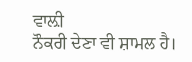ਵਾਲ਼ੀ
ਨੌਕਰੀ ਦੇਣਾ ਵੀ ਸ਼ਾਮਲ ਹੈ।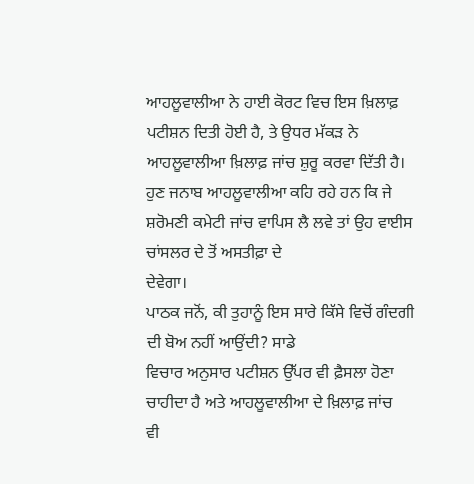ਆਹਲੂਵਾਲੀਆ ਨੇ ਹਾਈ ਕੋਰਟ ਵਿਚ ਇਸ ਖ਼ਿਲਾਫ਼ ਪਟੀਸ਼ਨ ਦਿਤੀ ਹੋਈ ਹੈ, ਤੇ ਉਧਰ ਮੱਕੜ ਨੇ
ਆਹਲੂਵਾਲੀਆ ਖ਼ਿਲਾਫ਼ ਜਾਂਚ ਸ਼ੁਰੂ ਕਰਵਾ ਦਿੱਤੀ ਹੈ। ਹੁਣ ਜਨਾਬ ਆਹਲੂਵਾਲੀਆ ਕਹਿ ਰਹੇ ਹਨ ਕਿ ਜੇ
ਸ਼ਰੋਮਣੀ ਕਮੇਟੀ ਜਾਂਚ ਵਾਪਿਸ ਲੈ ਲਵੇ ਤਾਂ ਉਹ ਵਾਈਸ ਚਾਂਸਲਰ ਦੇ ਤੋਂ ਅਸਤੀਫ਼ਾ ਦੇ
ਦੇਵੇਗਾ।
ਪਾਠਕ ਜਨੋਂ, ਕੀ ਤੁਹਾਨੂੰ ਇਸ ਸਾਰੇ ਕਿੱਸੇ ਵਿਚੋਂ ਗੰਦਗੀ ਦੀ ਬੋਅ ਨਹੀਂ ਆਉਂਦੀ? ਸਾਡੇ
ਵਿਚਾਰ ਅਨੁਸਾਰ ਪਟੀਸ਼ਨ ਉੱਪਰ ਵੀ ਫ਼ੈਸਲਾ ਹੋਣਾ ਚਾਹੀਦਾ ਹੈ ਅਤੇ ਆਹਲੂਵਾਲੀਆ ਦੇ ਖ਼ਿਲਾਫ਼ ਜਾਂਚ
ਵੀ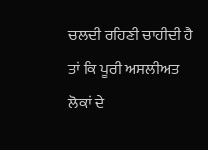ਚਲਦੀ ਰਹਿਣੀ ਚਾਹੀਦੀ ਹੈ ਤਾਂ ਕਿ ਪੂਰੀ ਅਸਲੀਅਤ ਲੋਕਾਂ ਦੇ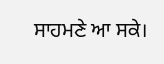ਸਾਹਮਣੇ ਆ ਸਕੇ।